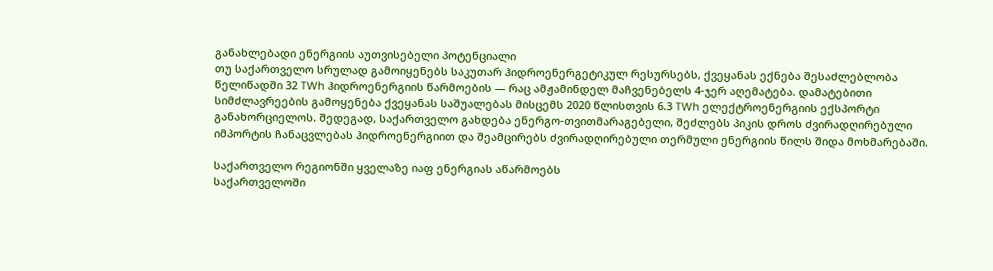განახლებადი ენერგიის აუთვისებელი პოტენციალი
თუ საქართველო სრულად გამოიყენებს საკუთარ ჰიდროენერგეტიკულ რესურსებს, ქვეყანას ექნება შესაძლებლობა წელიწადში 32 TWh ჰიდროენერგიის წარმოების — რაც ამჟამინდელ მაჩვენებელს 4-ჯერ აღემატება. დამატებითი სიმძლავრეების გამოყენება ქვეყანას საშუალებას მისცემს 2020 წლისთვის 6.3 TWh ელექტროენერგიის ექსპორტი განახორციელოს. შედეგად, საქართველო გახდება ენერგო-თვითმარაგებელი, შეძლებს პიკის დროს ძვირადღირებული იმპორტის ჩანაცვლებას ჰიდროენერგიით და შეამცირებს ძვირადღირებული თერმული ენერგიის წილს შიდა მოხმარებაში.

საქართველო რეგიონში ყველაზე იაფ ენერგიას აწარმოებს
საქართველოში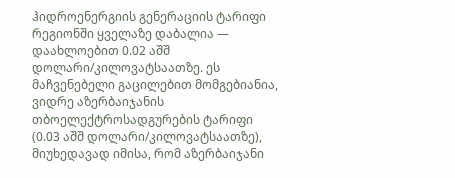ჰიდროენერგიის გენერაციის ტარიფი რეგიონში ყველაზე დაბალია — დაახლოებით 0.02 აშშ დოლარი/კილოვატსაათზე. ეს მაჩვენებელი გაცილებით მომგებიანია, ვიდრე აზერბაიჯანის თბოელექტროსადგურების ტარიფი (0.03 აშშ დოლარი/კილოვატსაათზე), მიუხედავად იმისა, რომ აზერბაიჯანი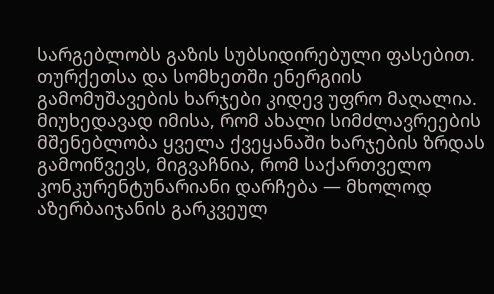სარგებლობს გაზის სუბსიდირებული ფასებით. თურქეთსა და სომხეთში ენერგიის გამომუშავების ხარჯები კიდევ უფრო მაღალია. მიუხედავად იმისა, რომ ახალი სიმძლავრეების მშენებლობა ყველა ქვეყანაში ხარჯების ზრდას გამოიწვევს, მიგვაჩნია, რომ საქართველო კონკურენტუნარიანი დარჩება — მხოლოდ აზერბაიჯანის გარკვეულ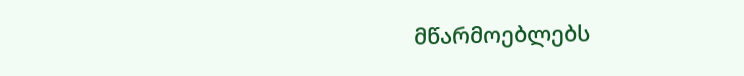მწარმოებლებს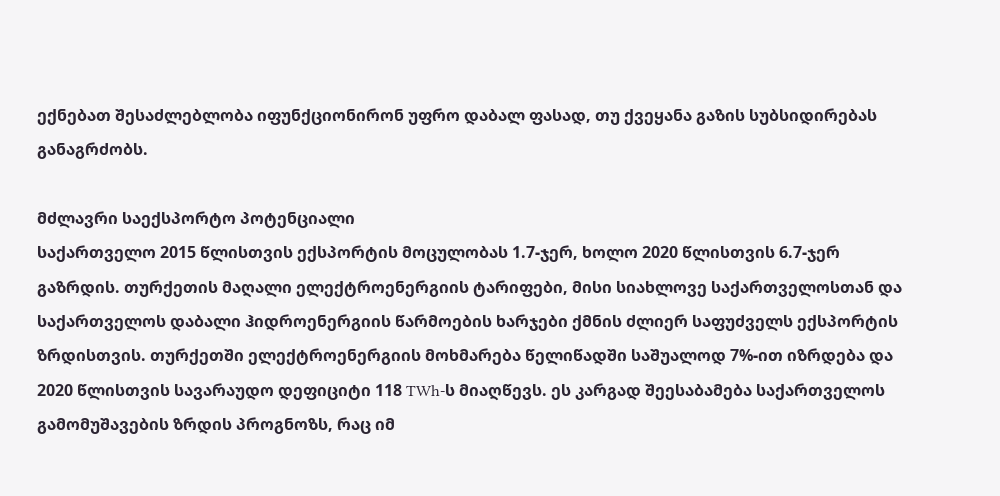ექნებათ შესაძლებლობა იფუნქციონირონ უფრო დაბალ ფასად, თუ ქვეყანა გაზის სუბსიდირებას განაგრძობს.

მძლავრი საექსპორტო პოტენციალი
საქართველო 2015 წლისთვის ექსპორტის მოცულობას 1.7-ჯერ, ხოლო 2020 წლისთვის 6.7-ჯერ გაზრდის. თურქეთის მაღალი ელექტროენერგიის ტარიფები, მისი სიახლოვე საქართველოსთან და საქართველოს დაბალი ჰიდროენერგიის წარმოების ხარჯები ქმნის ძლიერ საფუძველს ექსპორტის ზრდისთვის. თურქეთში ელექტროენერგიის მოხმარება წელიწადში საშუალოდ 7%-ით იზრდება და 2020 წლისთვის სავარაუდო დეფიციტი 118 TWh-ს მიაღწევს. ეს კარგად შეესაბამება საქართველოს გამომუშავების ზრდის პროგნოზს, რაც იმ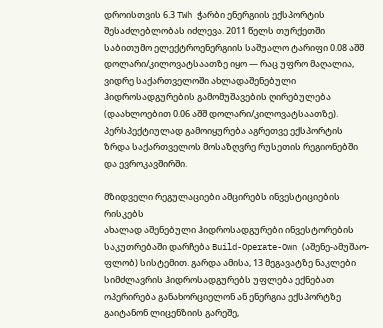დროისთვის 6.3 TWh ჭარბი ენერგიის ექსპორტის შესაძლებლობას იძლევა. 2011 წელს თურქეთში საბითუმო ელექტროენერგიის საშუალო ტარიფი 0.08 აშშ დოლარი/კილოვატსაათზე იყო — რაც უფრო მაღალია, ვიდრე საქართველოში ახლადაშენებული ჰიდროსადგურების გამომუშავების ღირებულება (დაახლოებით 0.06 აშშ დოლარი/კილოვატსაათზე). პერსპექტიულად გამოიყურება აგრეთვე ექსპორტის ზრდა საქართველოს მოსაზღვრე რუსეთის რეგიონებში და ევროკავშირში.

მზიდველი რეგულაციები ამცირებს ინვესტიციების რისკებს
ახალად აშენებული ჰიდროსადგურები ინვესტორების საკუთრებაში დარჩება Build-Operate-Own (აშენე-ამუშაო-ფლობ) სისტემით. გარდა ამისა, 13 მეგავატზე ნაკლები სიმძლავრის ჰიდროსადგურებს უფლება ექნებათ ოპერირება განახორციელონ ან ენერგია ექსპორტზე გაიტანონ ლიცენზიის გარეშე,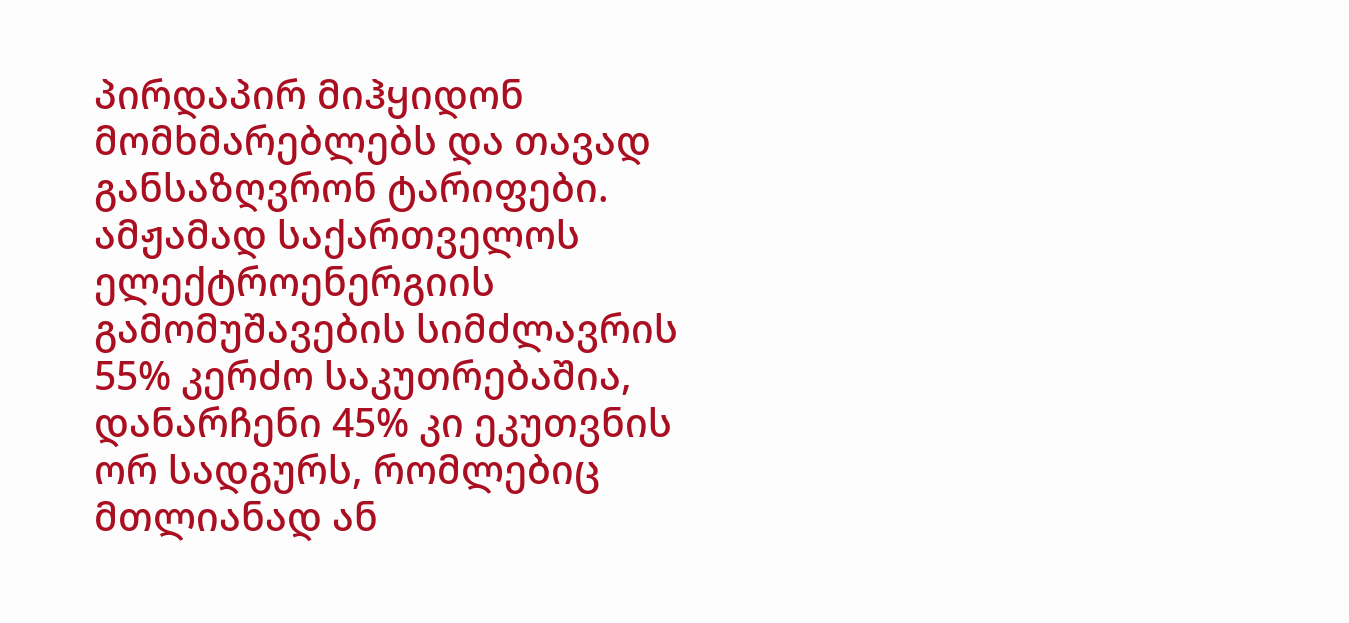პირდაპირ მიჰყიდონ მომხმარებლებს და თავად განსაზღვრონ ტარიფები. ამჟამად საქართველოს ელექტროენერგიის გამომუშავების სიმძლავრის 55% კერძო საკუთრებაშია, დანარჩენი 45% კი ეკუთვნის ორ სადგურს, რომლებიც მთლიანად ან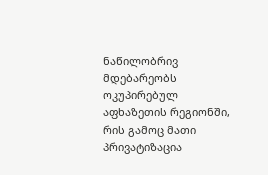ნაწილობრივ მდებარეობს ოკუპირებულ აფხაზეთის რეგიონში, რის გამოც მათი პრივატიზაცია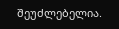შეუძლებელია.